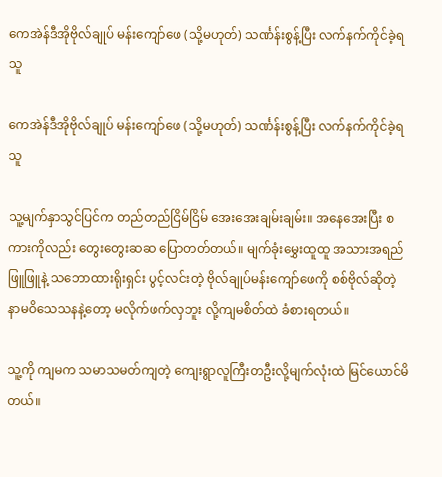ကေအဲန်ဒီအိုဗိုလ်ချုပ် မန်းကျော်ဖေ (သို့မဟုတ်) သင်္ဏန်းစွန့်ပြီး လက်နက်ကိုင်ခဲ့ရသူ

ကေအဲန်ဒီအိုဗိုလ်ချုပ် မန်းကျော်ဖေ (သို့မဟုတ်) သင်္ဏန်းစွန့်ပြီး လက်နက်ကိုင်ခဲ့ရသူ

သူ့မျက်နှာသွင်ပြင်က တည်တည်ငြိမ်ငြိမ် အေးအေးချမ်းချမ်း။ အနေအေးပြီး စကားကိုလည်း တွေးတွေးဆဆ ပြောတတ်တယ်။ မျက်ခုံးမွှေးထူထူ အသားအရည်ဖြူဖြူနဲ့ သဘောထားရိုးရှင်း ပွင့်လင်းတဲ့ ဗိုလ်ချုပ်မန်းကျော်ဖေကို စစ်ဗိုလ်ဆိုတဲ့ နာမဝိသေသနနဲ့တော့ မလိုက်ဖက်လှဘူး လို့ကျမစိတ်ထဲ ခံစားရတယ်။

သူ့ကို ကျမက သမာသမတ်ကျတဲ့ ကျေးရွာလူကြီးတဦးလို့မျက်လုံးထဲ မြင်ယောင်မိတယ်။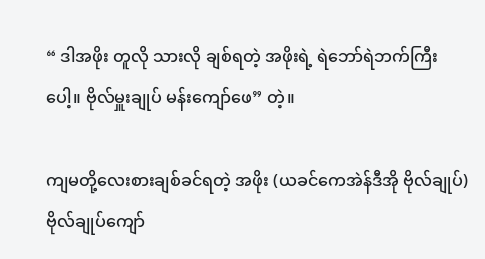“ ဒါအဖိုး တူလို သားလို ချစ်ရတဲ့ အဖိုးရဲ့ ရဲဘော်ရဲဘက်ကြီးပေါ့။ ဗိုလ်မှူးချုပ် မန်းကျော်ဖေ” တဲ့။

ကျမတို့လေးစားချစ်ခင်ရတဲ့ အဖိုး (ယခင်ကေအဲန်ဒီအို ဗိုလ်ချုပ်) ဗိုလ်ချုပ်ကျော်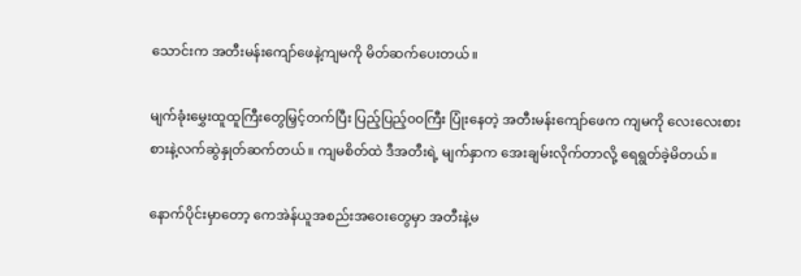သောင်းက အတီးမန်းကျော်ဖေနဲ့ကျမကို မိတ်ဆက်ပေးတယ်။

မျက်ခုံးမွှေးထူထူကြီးတွေမြှင့်တက်ပြီး ပြည့်ပြည့်၀၀ကြီး ပြုံးနေတဲ့ အတီးမန်းကျော်ဖေက ကျမကို လေးလေးစားစားနဲ့လက်ဆွဲနှုတ်ဆက်တယ်။ ကျမစိတ်ထဲ ဒီအတီးရဲ့ မျက်နှာက အေးချမ်းလိုက်တာလို့ ရေရွတ်ခဲ့မိတယ်။

နောက်ပိုင်းမှာတော့ ကေအဲန်ယူအစည်းအဝေးတွေမှာ အတီးနဲ့မ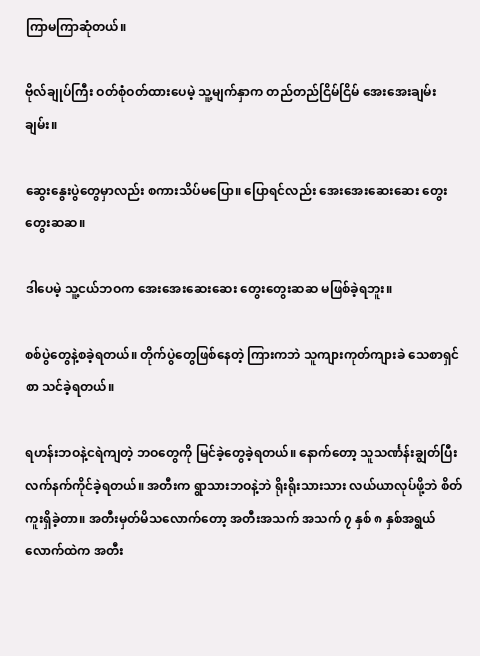ကြာမကြာဆုံတယ်။

ဗိုလ်ချုပ်ကြီး ဝတ်စုံဝတ်ထားပေမဲ့ သူ့မျက်နှာက တည်တည်ငြိမ်ငြိမ် အေးအေးချမ်းချမ်း။

ဆွေးနွေးပွဲတွေမှာလည်း စကားသိပ်မပြော။ ပြောရင်လည်း အေးအေးဆေးဆေး တွေးတွေးဆဆ။

ဒါပေမဲ့ သူ့ငယ်ဘဝက အေးအေးဆေးဆေး တွေးတွေးဆဆ မဖြစ်ခဲ့ရဘူး။

စစ်ပွဲတွေနဲ့စခဲ့ရတယ်။ တိုက်ပွဲတွေဖြစ်နေတဲ့ ကြားကဘဲ သူကျားကုတ်ကျားခဲ သေစာရှင်စာ သင်ခဲ့ရတယ်။

ရဟန်းဘဝနဲ့ငရဲကျတဲ့ ဘဝတွေကို မြင်ခဲ့တွေခဲ့ရတယ်။ နောက်တော့ သူသင်္ဏန်းချွတ်ပြီး လက်နက်ကိုင်ခဲ့ရတယ်။ အတီးက ရွာသားဘဝနဲ့ဘဲ ရိုးရိုးသားသား လယ်ယာလုပ်ဖို့ဘဲ စိတ်ကူးရှိခဲ့တာ။ အတီးမှတ်မိသလောက်တော့ အတီးအသက် အသက် ၇ နှစ် ၈ နှစ်အရွယ်လောက်ထဲက အတီး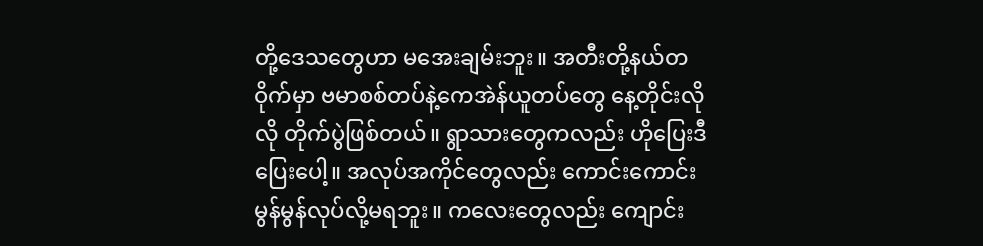တို့ဒေသတွေဟာ မအေးချမ်းဘူး။ အတီးတို့နယ်တဝိုက်မှာ ဗမာစစ်တပ်နဲ့ကေအဲန်ယူတပ်တွေ နေ့တိုင်းလိုလို တိုက်ပွဲဖြစ်တယ်။ ရွာသားတွေကလည်း ဟိုပြေးဒီပြေးပေါ့။ အလုပ်အကိုင်တွေလည်း ကောင်းကောင်းမွန်မွန်လုပ်လို့မရဘူး။ ကလေးတွေလည်း ကျောင်း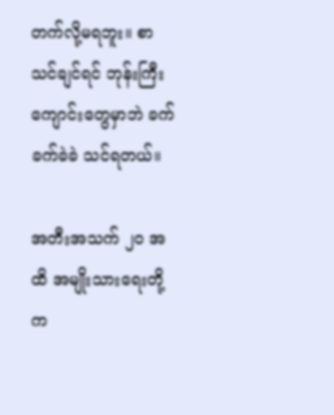တက်လို့မရဘူး။ စာသင်ချင်ရင် ဘုန်းကြီးကျောင်းတွေမှာဘဲ ခက်ခက်ခဲခဲ သင်ရတယ်။

အတီးအသက် ၂၀ အထိ အမျိုးသားရေးတို့ က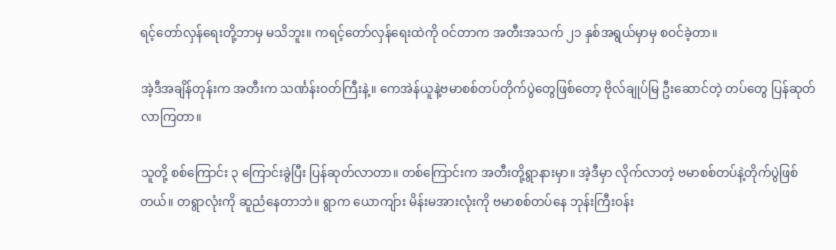ရင့်တော်လှန်ရေးတို့ဘာမှ မသိဘူး။ ကရင့်တော်လှန်ရေးထဲကို ဝင်တာက အတီးအသက် ၂၁ နှစ်အရွယ်မှာမှ စဝင်ခဲ့တာ။

အဲ့ဒီအချိန်တုန်းက အတီးက သင်္ဏန်းဝတ်ကြီးနဲ့။ ကေအဲန်ယူနဲ့ဗမာစစ်တပ်တိုက်ပွဲတွေဖြစ်တော့ ဗိုလ်ချုပ်မြ ဦးဆောင်တဲ့ တပ်တွေ ပြန်ဆုတ်လာကြတာ။

သူတို့ စစ်ကြောင်း ၃ ကြောင်းခွဲပြီး ပြန်ဆုတ်လာတာ။ တစ်ကြောင်းက အတီးတို့ရွာနားမှာ။ အဲ့ဒီမှာ လိုက်လာတဲ့ ဗမာစစ်တပ်နဲ့တိုက်ပွဲဖြစ်တယ်။ တရွာလုံးကို ဆူညံနေတာဘဲ။ ရွာက ယောကျ်ား မိန်းမအားလုံးကို ဗမာစစ်တပ်နေ ဘုန်းကြီးဝန်း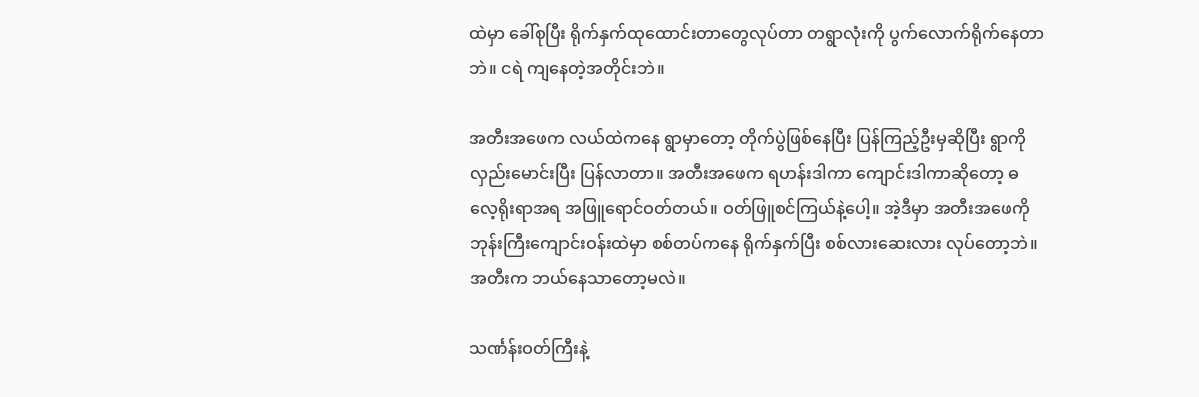ထဲမှာ ခေါ်စုပြီး ရိုက်နှက်ထုထောင်းတာတွေလုပ်တာ တရွာလုံးကို ပွက်လောက်ရိုက်နေတာဘဲ။ ငရဲ ကျနေတဲ့အတိုင်းဘဲ။

အတီးအဖေက လယ်ထဲကနေ ရွာမှာတော့ တိုက်ပွဲဖြစ်နေပြီး ပြန်ကြည့်ဦးမှဆိုပြီး ရွာကို လှည်းမောင်းပြီး ပြန်လာတာ။ အတီးအဖေက ရဟန်းဒါကာ ကျောင်းဒါကာဆိုတော့ ဓလေ့ရိုးရာအရ အဖြူရောင်ဝတ်တယ်။ ဝတ်ဖြူစင်ကြယ်နဲ့ပေါ့။ အဲ့ဒီမှာ အတီးအဖေကို ဘုန်းကြီးကျောင်းဝန်းထဲမှာ စစ်တပ်ကနေ ရိုက်နှက်ပြီး စစ်လားဆေးလား လုပ်တော့ဘဲ။ အတီးက ဘယ်နေသာတော့မလဲ။

သင်္ဏန်းဝတ်ကြီးနဲ့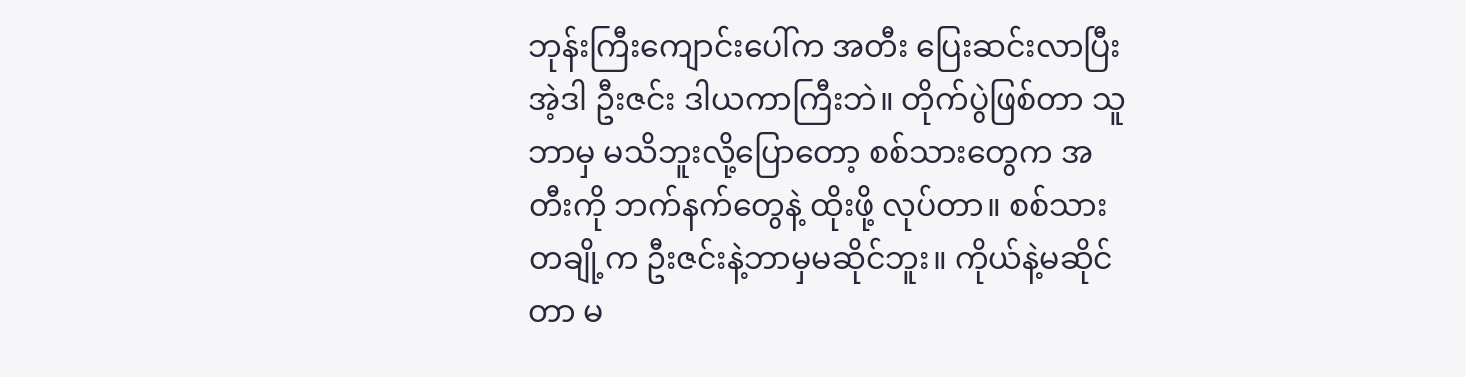ဘုန်းကြီးကျောင်းပေါ်က အတီး ပြေးဆင်းလာပြီး အဲ့ဒါ ဦးဇင်း ဒါယကာကြီးဘဲ။ တိုက်ပွဲဖြစ်တာ သူဘာမှ မသိဘူးလို့ပြောတော့ စစ်သားတွေက အတီးကို ဘက်နက်တွေနဲ့ ထိုးဖို့ လုပ်တာ။ စစ်သားတချို့က ဦးဇင်းနဲ့ဘာမှမဆိုင်ဘူး။ ကိုယ်နဲ့မဆိုင်တာ မ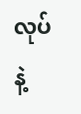လုပ်နဲ့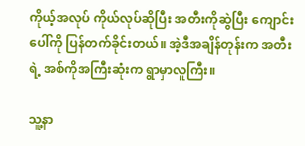ကိုယ့်အလုပ် ကိုယ်လုပ်ဆိုပြီး အတီးကိုဆွဲပြီး ကျောင်းပေါ်ကို ပြန်တက်ခိုင်းတယ်။ အဲ့ဒီအချိန်တုန်းက အတီးရဲ့ အစ်ကိုအကြီးဆုံးက ရွာမှာလူကြီး။

သူ့နာ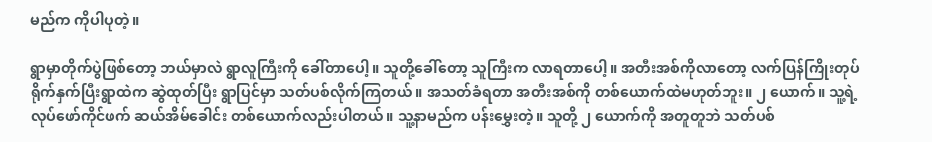မည်က ကိုပါပုတဲ့။

ရွာမှာတိုက်ပွဲဖြစ်တော့ ဘယ်မှာလဲ ရွာလူကြီးကို ခေါ်တာပေါ့။ သူတို့ခေါ်တော့ သူကြီးက လာရတာပေါ့။ အတီးအစ်ကိုလာတော့ လက်ပြန်ကြိုးတုပ် ရိုက်နှက်ပြီးရွာထဲက ဆွဲထုတ်ပြီး ရွာပြင်မှာ သတ်ပစ်လိုက်ကြတယ်။ အသတ်ခံရတာ အတီးအစ်ကို တစ်ယောက်ထဲမဟုတ်ဘူး။ ၂ ယောက်။ သူ့ရဲ့ လုပ်ဖော်ကိုင်ဖက် ဆယ်အိမ်ခေါင်း တစ်ယောက်လည်းပါတယ်။ သူ့နာမည်က ပန်းမွှေးတဲ့။ သူတို့ ၂ ယောက်ကို အတူတူဘဲ သတ်ပစ်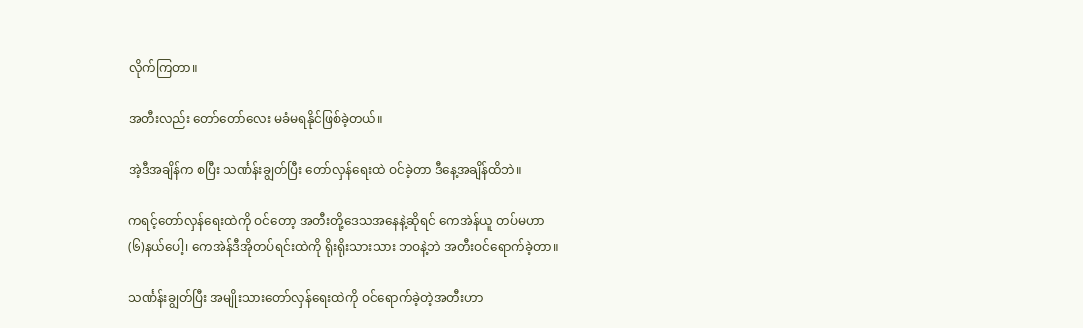လိုက်ကြတာ။

အတီးလည်း တော်တော်လေး မခံမရနိုင်ဖြစ်ခဲ့တယ်။

အဲ့ဒီအချိန်က စပြီး သင်္ဏန်းချွတ်ပြီး တော်လှန်ရေးထဲ ဝင်ခဲ့တာ ဒီနေ့အချိန်ထိဘဲ။

ကရင့်တော်လှန်ရေးထဲကို ဝင်တော့ အတီးတို့ဒေသအနေနဲ့ဆိုရင် ကေအဲန်ယူ တပ်မဟာ (၆)နယ်ပေါ့၊ ကေအဲန်ဒီအိုတပ်ရင်းထဲကို ရိုးရိုးသားသား ဘဝနဲ့ဘဲ အတီးဝင်ရောက်ခဲ့တာ။

သင်္ဏန်းချွတ်ပြီး အမျိုးသားတော်လှန်ရေးထဲကို ဝင်ရောက်ခဲ့တဲ့အတီးဟာ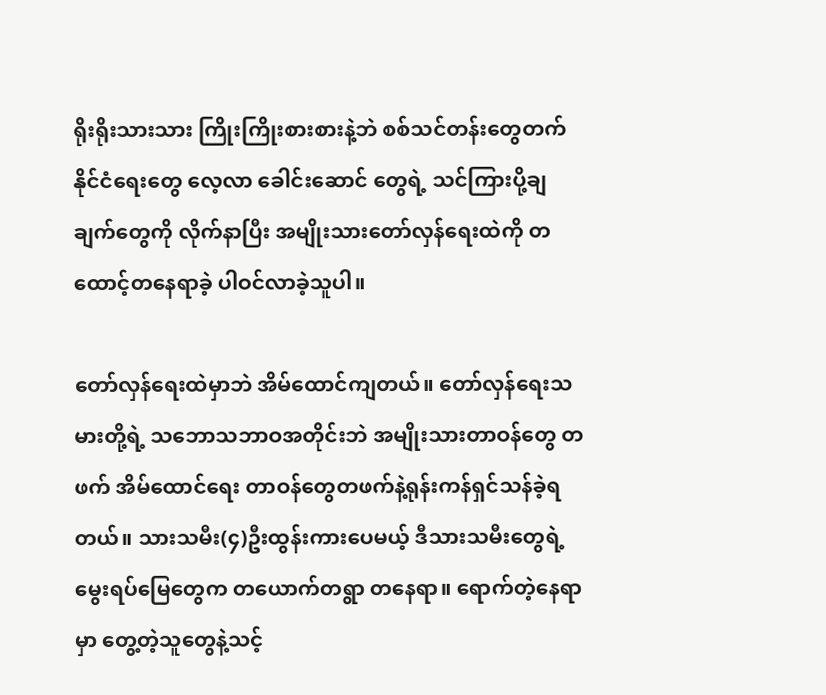ရိုးရိုးသားသား ကြိုးကြိုးစားစားနဲ့ဘဲ စစ်သင်တန်းတွေတက် နိုင်ငံရေးတွေ လေ့လာ ခေါင်းဆောင် တွေရဲ့ သင်ကြားပို့ချ ချက်တွေကို လိုက်နာပြီး အမျိုးသားတော်လှန်ရေးထဲကို တထောင့်တနေရာခဲ့ ပါဝင်လာခဲ့သူပါ။

တော်လှန်ရေးထဲမှာဘဲ အိမ်ထောင်ကျတယ်။ တော်လှန်ရေးသမားတို့ရဲ့ သဘောသဘာဝအတိုင်းဘဲ အမျိုးသားတာဝန်တွေ တဖက် အိမ်ထောင်ရေး တာဝန်တွေတဖက်နဲ့ရုန်းကန်ရှင်သန်ခဲ့ရတယ်။ သားသမီး(၄)ဦးထွန်းကားပေမယ့် ဒီသားသမီးတွေရဲ့မွေးရပ်မြေတွေက တယောက်တရွာ တနေရာ။ ရောက်တဲ့နေရာမှာ တွေ့တဲ့သူတွေနဲ့သင့်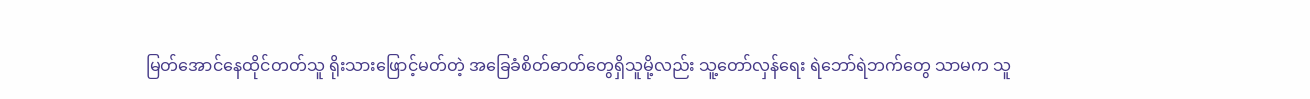မြတ်အောင်နေထိုင်တတ်သူ ရိုးသားဖြောင့်မတ်တဲ့ အခြေခံစိတ်ဓာတ်တွေရှိသူမို့လည်း သူ့တော်လှန်ရေး ရဲဘော်ရဲဘက်တွေ သာမက သူ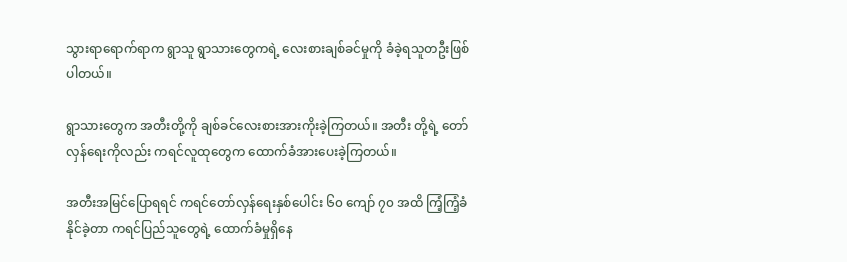သွားရာရောက်ရာက ရွာသူ ရွာသားတွေကရဲ့ လေးစားချစ်ခင်မှုကို ခံခဲ့ရသူတဦးဖြစ်ပါတယ်။

ရွာသားတွေက အတီးတို့ကို ချစ်ခင်လေးစားအားကိုးခဲ့ကြတယ်။ အတီး တို့ရဲ့ တော်လှန်ရေးကိုလည်း ကရင်လူထုတွေက ထောက်ခံအားပေးခဲ့ကြတယ်။

အတီးအမြင်ပြောရရင် ကရင်တော်လှန်ရေးနှစ်ပေါင်း ၆၀ ကျော် ၇၀ အထိ ကြံ့ကြံ့ခံနိုင်ခဲ့တာ ကရင်ပြည်သူတွေရဲ့ ထောက်ခံမှုရှိနေ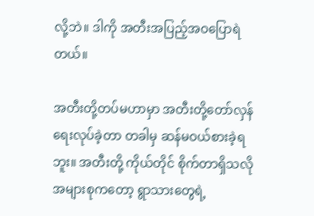လို့ဘဲ။ ဒါကို အတီးအပြည့်အဝပြောရဲတယ်။

အတီးတို့တပ်မဟာမှာ အတီးတို့တော်လှန်ရေးလုပ်ခဲ့တာ တခါမှ ဆန်မဝယ်စားခဲ့ရဘူး။ အတီးတို့ ကိုယ်တိုင် စိုက်တာရှိသလို အများစုကတော့ ရွာသားတွေရဲ့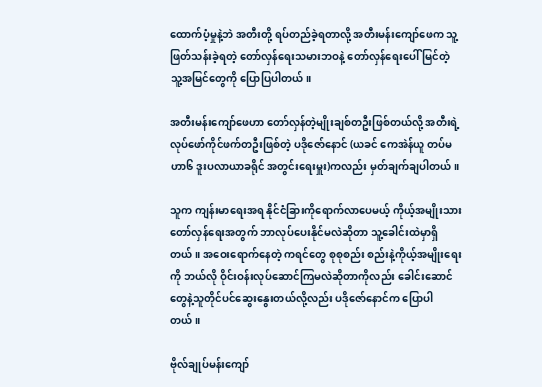ထောက်ပံ့မှုနဲ့ဘဲ အတီးတို့ ရပ်တည်ခဲ့ရတာလို့ အတီးမန်းကျော်ဖေက သူ့ဖြတ်သန်းခဲ့ရတဲ့ တော်လှန်ရေးသမားဘဝနဲ့ တော်လှန်ရေးပေါ် မြင်တဲ့ သူ့အမြင်တွေကို ပြောပြပါတယ်။

အတီးမန်းကျော်ဖေဟာ တော်လှန်တဲ့မျိုးချစ်တဦးဖြစ်တယ်လို့ အတီးရဲ့ လုပ်ဖော်ကိုင်ဖက်တဦးဖြစ်တဲ့ ပဒိုဇော်နောင် (ယခင် ကေအဲန်ယူ တပ်မဟာ၆ ဒူးပလာယာခရိုင် အတွင်းရေးမှူး)ကလည်း မှတ်ချက်ချပါတယ်။

သူက ကျန်းမာရေးအရ နိုင်ငံခြားကိုရောက်လာပေမယ့် ကိုယ့်အမျိုးသားတော်လှန်ရေးအတွက် ဘာလုပ်ပေးနိုင်မလဲဆိုတာ သူ့ခေါင်းထဲမှာရှိတယ်။ အဝေးရောက်နေတဲ့ ကရင်တွေ စုစုစည်း စည်းနဲ့ကိုယ့်အမျိုးရေးကို ဘယ်လို ဝိုင်းဝန်းလုပ်ဆောင်ကြမလဲဆိုတာကိုလည်း ခေါင်းဆောင် တွေနဲ့သူတိုင်ပင်ဆွေးနွေးတယ်လို့လည်း ပဒိုဇော်နောင်က ပြောပါတယ်။

ဗိုလ်ချုပ်မန်းကျော်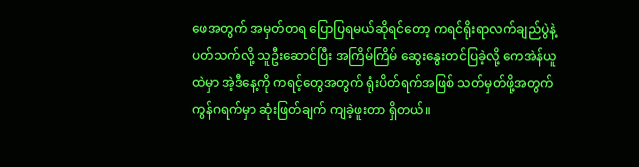ဖေအတွက် အမှတ်တရ ပြောပြရမယ်ဆိုရင်တော့ ကရင်ရိုးရာလက်ချည်ပွဲနဲ့ပတ်သက်လို့ သူဦးဆောင်ပြီး အကြိမ်ကြိမ် ဆွေးနွေးတင်ပြခဲ့လို့ ကေအဲန်ယူထဲမှာ အဲ့ဒီနေ့ကို ကရင့်တွေအတွက် ရုံးပိတ်ရက်အဖြစ် သတ်မှတ်ဖို့အတွက် ကွန်ဂရက်မှာ ဆုံးဖြတ်ချက် ကျခဲ့ဖူးတာ ရှိတယ်။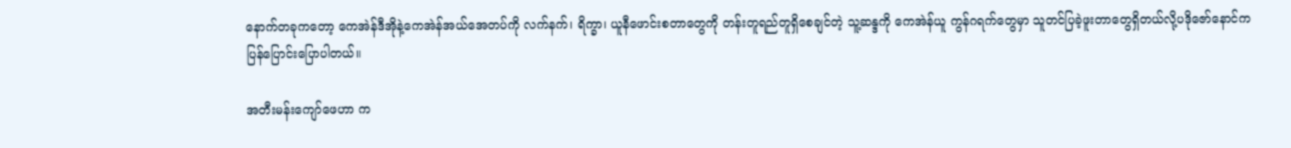နောက်တခုကတော့ ကေအဲန်ဒီအိုနဲ့ကေအဲန်အယ်အေတပ်ကို လက်နက်၊ ရိက္ခာ၊ ယူနီဖောင်းစတာတွေကို တန်းတူရည်တူရှိစေချင်တဲ့ သူ့ဆန္ဒကို ကေအဲန်ယူ ကွန်ဂရက်တွေမှာ သူတင်ပြခဲ့ဖူးတာတွေရှိတယ်လို့ပဒိုဇော်နောင်က ပြန်ပြောင်းပြောပါတယ်။

အတီးမန်းကျော်ဖေဟာ က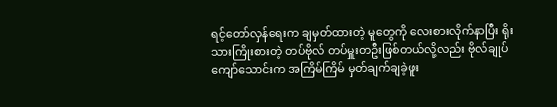ရင့်တော်လှန်ရေးက ချမှတ်ထားတဲ့ မူတွေကို လေးစားလိုက်နာပြီး ရိုးသားကြိုးစားတဲ့ တပ်ဗိုလ် တပ်မှူးတဦးဖြစ်တယ်လို့လည်း ဗိုလ်ချုပ်ကျော်သောင်းက အကြိမ်ကြိမ် မှတ်ချက်ချခဲ့ဖူး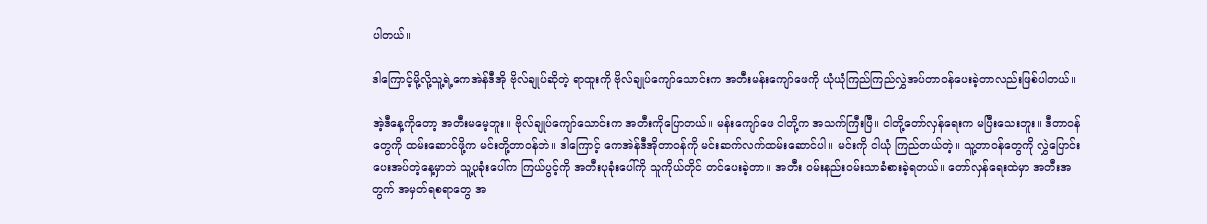ပါတယ်။

ဒါကြောင့်မို့လို့သူ့ရဲ့ကေအဲန်ဒီအို ဗိုလ်ချုပ်ဆိုတဲ့ ရာထူးကို ဗိုလ်ချုပ်ကျော်သောင်းက အတီးမန်းကျော်ဖေကို ယုံယုံကြည်ကြည်လွှဲအပ်တာဝန်ပေးခဲ့တာလည်းဖြစ်ပါတယ်။

အဲ့ဒီနေ့ကိုတော့ အတီးမမေ့ဘူး။ ဗိုလ်ချုပ်ကျော်သောင်းက အတီးကိုပြောတယ်။ မန်းကျော်ဖေ ငါတို့က အသက်ကြီးပြီ။ ငါတို့တော်လှန်ရေးက မပြီးသေးဘူး။ ဒီတာဝန်တွေကို ထမ်းဆောင်ဖို့က မင်းတို့တာဝန်ဘဲ။ ဒါကြောင့် ကေအဲန်ဒီအိုတာဝန်ကို မင်းဆက်လက်ထမ်းဆောင်ပါ။ မင်းကို ငါယုံ ကြည်တယ်တဲ့။ သူ့တာဝန်တွေကို လွှဲပြောင်းပေးအပ်တဲ့နေ့မှာဘဲ သူ့ပုခုံးပေါ်က ကြယ်ပွင့်ကို အတီးပုခုံးပေါ်ကို သူကိုယ်တိုင် တင်ပေးခဲ့တာ။ အတီး ဝမ်းနည်းဝမ်းသာခံစားခဲ့ရတယ်။ တော်လှန်ရေးထဲမှာ အတီးအတွက် အမှတ်ရစရာတွေ အ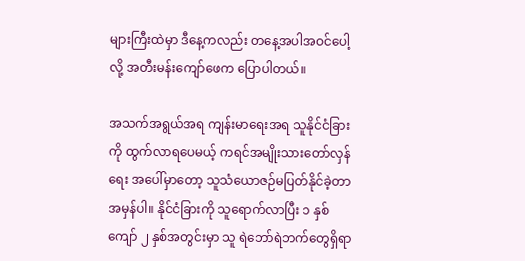များကြီးထဲမှာ ဒီနေ့ကလည်း တနေ့အပါအဝင်ပေါ့လို့ အတီးမန်းကျော်ဖေက ပြောပါတယ်။

အသက်အရွယ်အရ ကျန်းမာရေးအရ သူနိုင်ငံခြားကို ထွက်လာရပေမယ့် ကရင်အမျိုးသားတော်လှန်ရေး အပေါ်မှာတော့ သူသံယောဇဉ်မပြတ်နိုင်ခဲ့တာ အမှန်ပါ။ နိုင်ငံခြားကို သူရောက်လာပြီး ၁ နှစ်ကျော် ၂ နှစ်အတွင်းမှာ သူ ရဲဘော်ရဲဘက်တွေရှိရာ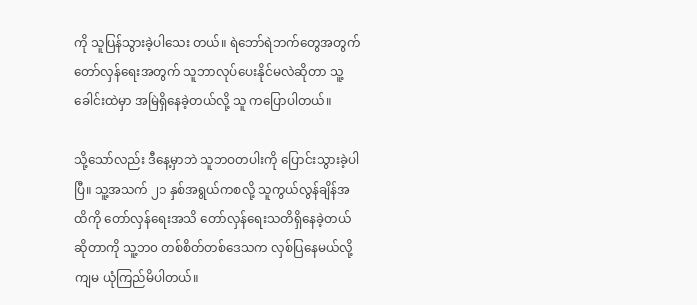ကို သူပြန်သွားခဲ့ပါသေး တယ်။ ရဲဘော်ရဲဘက်တွေအတွက် တော်လှန်ရေးအတွက် သူဘာလုပ်ပေးနိုင်မလဲဆိုတာ သူ့ခေါင်းထဲမှာ အမြဲရှိနေခဲ့တယ်လို့ သူ ကပြောပါတယ်။

သို့သော်လည်း ဒီနေ့မှာဘဲ သူဘဝတပါးကို ပြောင်းသွားခဲ့ပါပြီ။ သူ့အသက် ၂၁ နှစ်အရွယ်ကစလို့ သူကွယ်လွန်ချိန်အထိကို တော်လှန်ရေးအသိ တော်လှန်ရေးသတိရှိနေခဲ့တယ်ဆိုတာကို သူ့ဘ၀ တစ်စိတ်တစ်ဒေသက လှစ်ပြနေမယ်လို့ ကျမ ယုံကြည်မိပါတယ်။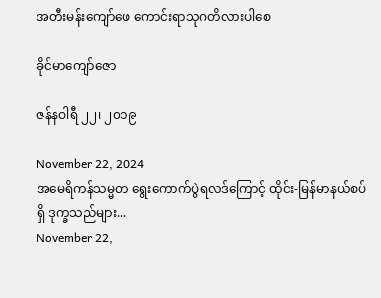အတီးမန်းကျော်ဖေ ကောင်းရာသုဂတိလားပါစေ

ခိုင်မာကျော်ဇော

ဇန်နဝါရီ ၂၂၊ ၂၀၁၉

November 22, 2024
အမေရိကန်သမ္မတ ရွေးကောက်ပွဲရလဒ်ကြောင့် ထိုင်း-မြန်မာနယ်စပ်ရှိ ဒုက္ခသည်များ...
November 22,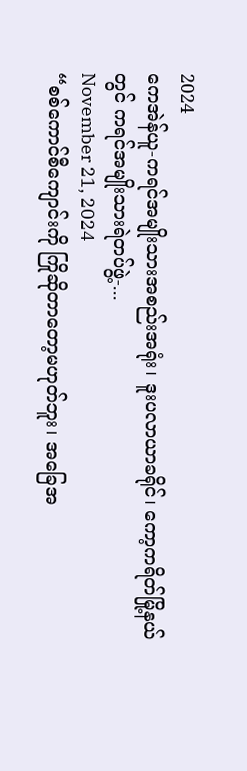2024
ကေအဲန်ယူ-ကရင်အမျိုးသားအစည်းအရုံး၊ ဒူးပလာယာခရိုင်၊ ကော့ကရိတ်မြို့နယ်တွင် ကရင်အမျိုးသားရဲတပ်ဖွဲ့-...
November 21, 2024
“စစ်ကောင်စီကျောင်းကို ကြိုဆိုတာတော့မဟုတ်ဘူး၊ အခြေအ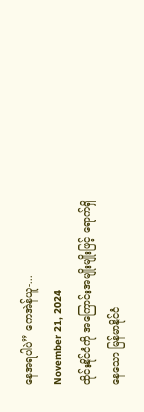နေအရပါပဲ” ကေအဲန်ယူ-...
November 21, 2024
ထိုင်းနိုင်ငံကို အကြောင်းအမျိုးမျိုးဖြင့် ရောက်ရှိနေသော မြန်မာနိုင်ငံ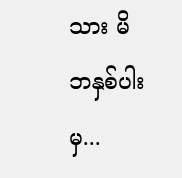သား မိဘနှစ်ပါးမှ...